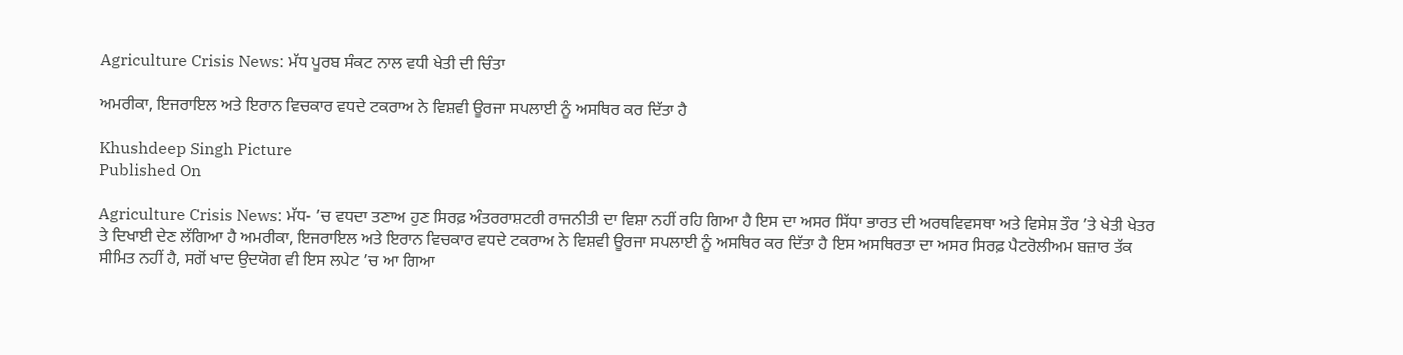Agriculture Crisis News: ਮੱਧ ਪੂਰਬ ਸੰਕਟ ਨਾਲ ਵਧੀ ਖੇਤੀ ਦੀ ਚਿੰਤਾ

ਅਮਰੀਕਾ, ਇਜਰਾਇਲ ਅਤੇ ਇਰਾਨ ਵਿਚਕਾਰ ਵਧਦੇ ਟਕਰਾਅ ਨੇ ਵਿਸ਼ਵੀ ਊਰਜਾ ਸਪਲਾਈ ਨੂੰ ਅਸਥਿਰ ਕਰ ਦਿੱਤਾ ਹੈ

Khushdeep Singh Picture
Published On

Agriculture Crisis News: ਮੱਧ- ’ਚ ਵਧਦਾ ਤਣਾਅ ਹੁਣ ਸਿਰਫ਼ ਅੰਤਰਰਾਸ਼ਟਰੀ ਰਾਜਨੀਤੀ ਦਾ ਵਿਸ਼ਾ ਨਹੀਂ ਰਹਿ ਗਿਆ ਹੈ ਇਸ ਦਾ ਅਸਰ ਸਿੱਧਾ ਭਾਰਤ ਦੀ ਅਰਥਵਿਵਸਥਾ ਅਤੇ ਵਿਸੇਸ਼ ਤੌਰ ’ਤੇ ਖੇਤੀ ਖੇਤਰ ਤੇ ਦਿਖਾਈ ਦੇਣ ਲੱਗਿਆ ਹੈ ਅਮਰੀਕਾ, ਇਜਰਾਇਲ ਅਤੇ ਇਰਾਨ ਵਿਚਕਾਰ ਵਧਦੇ ਟਕਰਾਅ ਨੇ ਵਿਸ਼ਵੀ ਊਰਜਾ ਸਪਲਾਈ ਨੂੰ ਅਸਥਿਰ ਕਰ ਦਿੱਤਾ ਹੈ ਇਸ ਅਸਥਿਰਤਾ ਦਾ ਅਸਰ ਸਿਰਫ਼ ਪੈਟਰੋਲੀਅਮ ਬਜ਼ਾਰ ਤੱਕ ਸੀਮਿਤ ਨਹੀਂ ਹੈ, ਸਗੋਂ ਖਾਦ ਉਦਯੋਗ ਵੀ ਇਸ ਲਪੇਟ ’ਚ ਆ ਗਿਆ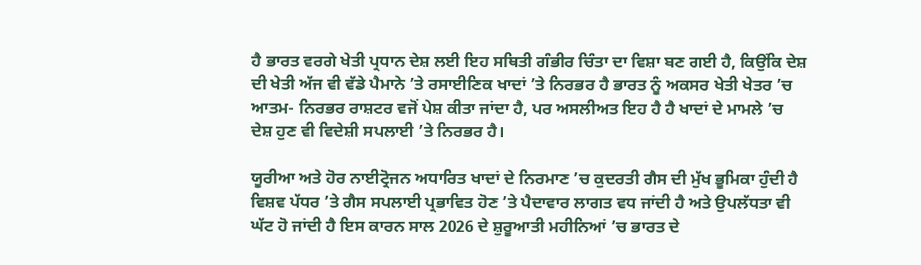ਹੈ ਭਾਰਤ ਵਰਗੇ ਖੇਤੀ ਪ੍ਰਧਾਨ ਦੇਸ਼ ਲਈ ਇਹ ਸਥਿਤੀ ਗੰਭੀਰ ਚਿੰਤਾ ਦਾ ਵਿਸ਼ਾ ਬਣ ਗਈ ਹੈ, ਕਿਉਂਕਿ ਦੇਸ਼ ਦੀ ਖੇਤੀ ਅੱਜ ਵੀ ਵੱਡੇ ਪੈਮਾਨੇ ’ਤੇ ਰਸਾਈਣਿਕ ਖਾਦਾਂ ’ਤੇ ਨਿਰਭਰ ਹੈ ਭਾਰਤ ਨੂੰ ਅਕਸਰ ਖੇਤੀ ਖੇਤਰ ’ਚ ਆਤਮ- ਨਿਰਭਰ ਰਾਸ਼ਟਰ ਵਜੋਂ ਪੇਸ਼ ਕੀਤਾ ਜਾਂਦਾ ਹੈ, ਪਰ ਅਸਲੀਅਤ ਇਹ ਹੈ ਹੈ ਖਾਦਾਂ ਦੇ ਮਾਮਲੇ ’ਚ ਦੇਸ਼ ਹੁਣ ਵੀ ਵਿਦੇਸ਼ੀ ਸਪਲਾਈ ’ਤੇ ਨਿਰਭਰ ਹੈ।

ਯੂਰੀਆ ਅਤੇ ਹੋਰ ਨਾਈਟ੍ਰੋਜਨ ਅਧਾਰਿਤ ਖਾਦਾਂ ਦੇ ਨਿਰਮਾਣ ’ਚ ਕੁਦਰਤੀ ਗੈਸ ਦੀ ਮੁੱਖ ਭੂਮਿਕਾ ਹੁੰਦੀ ਹੈ ਵਿਸ਼ਵ ਪੱਧਰ ’ਤੇ ਗੈਸ ਸਪਲਾਈ ਪ੍ਰਭਾਵਿਤ ਹੋਣ ’ਤੇ ਪੈਦਾਵਾਰ ਲਾਗਤ ਵਧ ਜਾਂਦੀ ਹੈ ਅਤੇ ਉਪਲੱਧਤਾ ਵੀ ਘੱਟ ਹੋ ਜਾਂਦੀ ਹੈ ਇਸ ਕਾਰਨ ਸਾਲ 2026 ਦੇ ਸ਼ੁਰੂਆਤੀ ਮਹੀਨਿਆਂ ’ਚ ਭਾਰਤ ਦੇ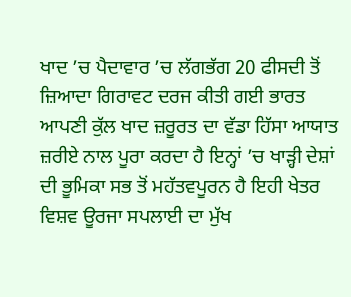ਖਾਦ ’ਚ ਪੈਦਾਵਾਰ ’ਚ ਲੱਗਭੱਗ 20 ਫੀਸਦੀ ਤੋਂ ਜ਼ਿਆਦਾ ਗਿਰਾਵਟ ਦਰਜ ਕੀਤੀ ਗਈ ਭਾਰਤ ਆਪਣੀ ਕੁੱਲ ਖਾਦ ਜ਼ਰੂਰਤ ਦਾ ਵੱਡਾ ਹਿੱਸਾ ਆਯਾਤ  ਜ਼ਰੀਏ ਨਾਲ ਪੂਰਾ ਕਰਦਾ ਹੈ ਇਨ੍ਹਾਂ ’ਚ ਖਾੜ੍ਹੀ ਦੇਸ਼ਾਂ ਦੀ ਭੂਮਿਕਾ ਸਭ ਤੋਂ ਮਹੱਤਵਪੂਰਨ ਹੈ ਇਹੀ ਖੇਤਰ ਵਿਸ਼ਵ ਊਰਜਾ ਸਪਲਾਈ ਦਾ ਮੁੱਖ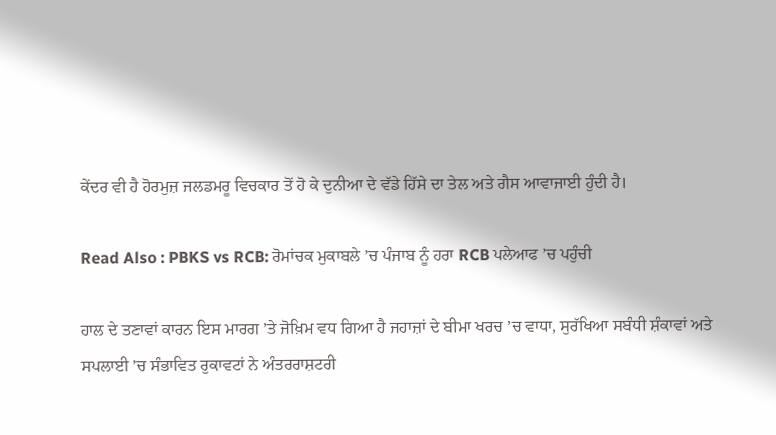ਕੇਂਦਰ ਵੀ ਹੈ ਹੋਰਮੁਜ਼ ਜਲਡਮਰੂ ਵਿਚਕਾਰ ਤੋਂ ਹੋ ਕੇ ਦੁਨੀਆ ਦੇ ਵੱਡੇ ਹਿੱਸੇ ਦਾ ਤੇਲ ਅਤੇ ਗੈਸ ਆਵਾਜਾਈ ਹੁੰਦੀ ਹੈ।

Read Also : PBKS vs RCB: ਰੋਮਾਂਚਕ ਮੁਕਾਬਲੇ ’ਚ ਪੰਜਾਬ ਨੂੰ ਹਰਾ RCB ਪਲੇਆਫ ’ਚ ਪਹੁੰਚੀ

ਹਾਲ ਦੇ ਤਣਾਵਾਂ ਕਾਰਨ ਇਸ ਮਾਰਗ ’ਤੇ ਜੋਖ਼ਿਮ ਵਧ ਗਿਆ ਹੈ ਜਹਾਜ਼ਾਂ ਦੇ ਬੀਮਾ ਖਰਚ ’ਚ ਵਾਧਾ, ਸੁਰੱਖਿਆ ਸਬੰਧੀ ਸ਼ੰਕਾਵਾਂ ਅਤੇ ਸਪਲਾਈ ’ਚ ਸੰਭਾਵਿਤ ਰੁਕਾਵਟਾਂ ਨੇ ਅੰਤਰਰਾਸ਼ਟਰੀ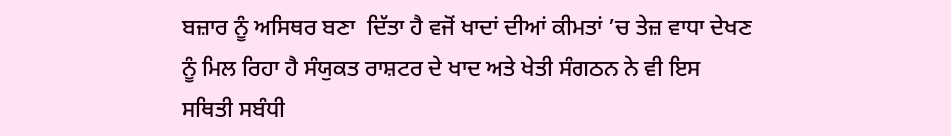ਬਜ਼ਾਰ ਨੂੰ ਅਸਿਥਰ ਬਣਾ  ਦਿੱਤਾ ਹੈ ਵਜੋਂ ਖਾਦਾਂ ਦੀਆਂ ਕੀਮਤਾਂ ’ਚ ਤੇਜ਼ ਵਾਧਾ ਦੇਖਣ ਨੂੰ ਮਿਲ ਰਿਹਾ ਹੈ ਸੰਯੁਕਤ ਰਾਸ਼ਟਰ ਦੇ ਖਾਦ ਅਤੇ ਖੇਤੀ ਸੰਗਠਨ ਨੇ ਵੀ ਇਸ ਸਥਿਤੀ ਸਬੰਧੀ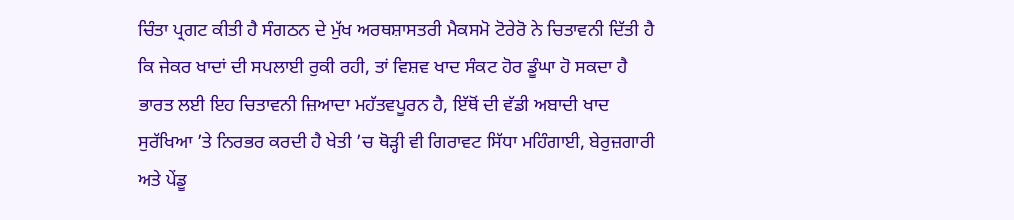ਚਿੰਤਾ ਪ੍ਰਗਟ ਕੀਤੀ ਹੈ ਸੰਗਠਨ ਦੇ ਮੁੱਖ ਅਰਥਸ਼ਾਸਤਰੀ ਮੈਕਸਮੋ ਟੋਰੇਰੋ ਨੇ ਚਿਤਾਵਨੀ ਦਿੱਤੀ ਹੈ ਕਿ ਜੇਕਰ ਖਾਦਾਂ ਦੀ ਸਪਲਾਈ ਰੁਕੀ ਰਹੀ, ਤਾਂ ਵਿਸ਼ਵ ਖਾਦ ਸੰਕਟ ਹੋਰ ਡੂੰਘਾ ਹੋ ਸਕਦਾ ਹੈ ਭਾਰਤ ਲਈ ਇਹ ਚਿਤਾਵਨੀ ਜ਼ਿਆਦਾ ਮਹੱਤਵਪੂਰਨ ਹੈ, ਇੱਥੋਂ ਦੀ ਵੱਡੀ ਅਬਾਦੀ ਖਾਦ ਸੁਰੱਖਿਆ ’ਤੇ ਨਿਰਭਰ ਕਰਦੀ ਹੈ ਖੇਤੀ ’ਚ ਥੋੜ੍ਹੀ ਵੀ ਗਿਰਾਵਟ ਸਿੱਧਾ ਮਹਿੰਗਾਈ, ਬੇਰੁਜ਼ਗਾਰੀ ਅਤੇ ਪੇਂਡੂ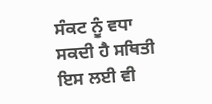ਸੰਕਟ ਨੂੰ ਵਧਾ ਸਕਦੀ ਹੈ ਸਥਿਤੀ ਇਸ ਲਈ ਵੀ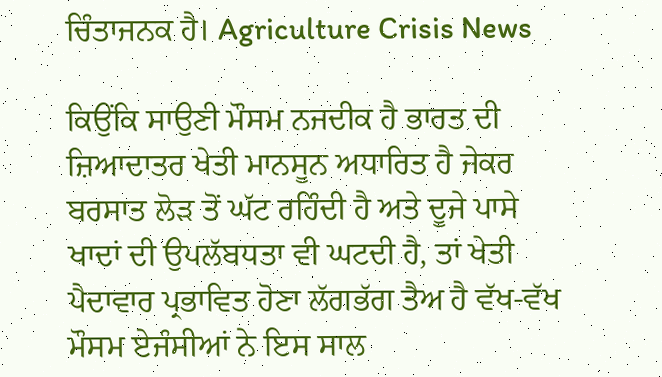ਚਿੰਤਾਜਨਕ ਹੈ। Agriculture Crisis News

ਕਿਉਂਕਿ ਸਾਉਣੀ ਮੌਸਮ ਨਜਦੀਕ ਹੈ ਭਾਰਤ ਦੀ ਜ਼ਿਆਦਾਤਰ ਖੇਤੀ ਮਾਨਸੂਨ ਅਧਾਰਿਤ ਹੈ ਜੇਕਰ ਬਰਸਾਤ ਲੋੜ ਤੋਂ ਘੱਟ ਰਹਿੰਦੀ ਹੈ ਅਤੇ ਦੂਜੇ ਪਾਸੇ ਖਾਦਾਂ ਦੀ ਉਪਲੱਬਧਤਾ ਵੀ ਘਟਦੀ ਹੈ, ਤਾਂ ਖੇਤੀ ਪੈਦਾਵਾਰ ਪ੍ਰਭਾਵਿਤ ਹੋਣਾ ਲੱਗਭੱਗ ਤੈਅ ਹੈ ਵੱਖ-ਵੱਖ ਮੌਸਮ ਏਜੰਸੀਆਂ ਨੇ ਇਸ ਸਾਲ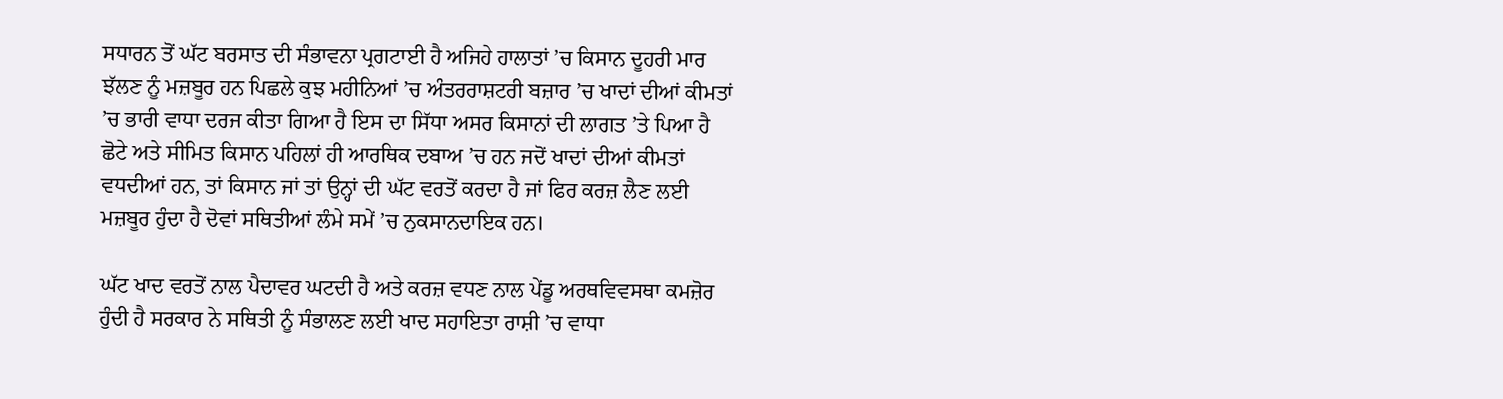ਸਧਾਰਨ ਤੋਂ ਘੱਟ ਬਰਸਾਤ ਦੀ ਸੰਭਾਵਨਾ ਪ੍ਰਗਟਾਈ ਹੈ ਅਜਿਹੇ ਹਾਲਾਤਾਂ ’ਚ ਕਿਸਾਨ ਦੂਹਰੀ ਮਾਰ ਝੱਲਣ ਨੂੰ ਮਜ਼ਬੂਰ ਹਨ ਪਿਛਲੇ ਕੁਝ ਮਹੀਨਿਆਂ ’ਚ ਅੰਤਰਰਾਸ਼ਟਰੀ ਬਜ਼ਾਰ ’ਚ ਖਾਦਾਂ ਦੀਆਂ ਕੀਮਤਾਂ ’ਚ ਭਾਰੀ ਵਾਧਾ ਦਰਜ ਕੀਤਾ ਗਿਆ ਹੈ ਇਸ ਦਾ ਸਿੱਧਾ ਅਸਰ ਕਿਸਾਨਾਂ ਦੀ ਲਾਗਤ ’ਤੇ ਪਿਆ ਹੈ ਛੋਟੇ ਅਤੇ ਸੀਮਿਤ ਕਿਸਾਨ ਪਹਿਲਾਂ ਹੀ ਆਰਥਿਕ ਦਬਾਅ ’ਚ ਹਨ ਜਦੋਂ ਖਾਦਾਂ ਦੀਆਂ ਕੀਮਤਾਂ ਵਧਦੀਆਂ ਹਨ, ਤਾਂ ਕਿਸਾਨ ਜਾਂ ਤਾਂ ਉਨ੍ਹਾਂ ਦੀ ਘੱਟ ਵਰਤੋਂ ਕਰਦਾ ਹੈ ਜਾਂ ਫਿਰ ਕਰਜ਼ ਲੈਣ ਲਈ ਮਜ਼ਬੂਰ ਹੁੰਦਾ ਹੈ ਦੋਵਾਂ ਸਥਿਤੀਆਂ ਲੰਮੇ ਸਮੇਂ ’ਚ ਨੁਕਸਾਨਦਾਇਕ ਹਨ।

ਘੱਟ ਖਾਦ ਵਰਤੋਂ ਨਾਲ ਪੈਦਾਵਰ ਘਟਦੀ ਹੈ ਅਤੇ ਕਰਜ਼ ਵਧਣ ਨਾਲ ਪੇਂਡੂ ਅਰਥਵਿਵਸਥਾ ਕਮਜ਼ੋਰ ਹੁੰਦੀ ਹੈ ਸਰਕਾਰ ਨੇ ਸਥਿਤੀ ਨੂੰ ਸੰਭਾਲਣ ਲਈ ਖਾਦ ਸਹਾਇਤਾ ਰਾਸ਼ੀ ’ਚ ਵਾਧਾ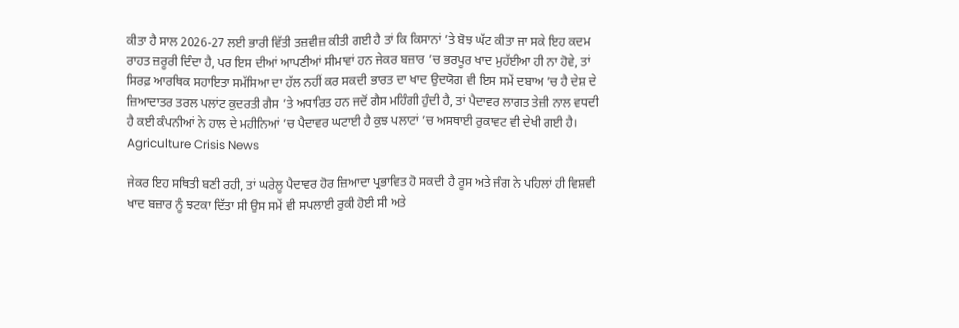ਕੀਤਾ ਹੈ ਸਾਲ 2026-27 ਲਈ ਭਾਰੀ ਵਿੱਤੀ ਤਜ਼ਵੀਜ਼ ਕੀਤੀ ਗਈ ਹੈ ਤਾਂ ਕਿ ਕਿਸਾਨਾਂ ’ਤੇ ਬੋਝ ਘੱਟ ਕੀਤਾ ਜਾ ਸਕੇ ਇਹ ਕਦਮ ਰਾਹਤ ਜ਼ਰੂਰੀ ਦਿੰਦਾ ਹੈ, ਪਰ ਇਸ ਦੀਆਂ ਆਪਣੀਆਂ ਸੀਮਾਵਾਂ ਹਨ ਜੇਕਰ ਬਜ਼ਾਰ ’ਚ ਭਰਪੂਰ ਖਾਦ ਮੁਹੱਈਆ ਹੀ ਨਾ ਹੋਵੇ, ਤਾਂ ਸਿਰਫ਼ ਆਰਥਿਕ ਸਹਾਇਤਾ ਸਮੱਸਿਆ ਦਾ ਹੱਲ ਨਹੀਂ ਕਰ ਸਕਦੀ ਭਾਰਤ ਦਾ ਖਾਦ ਉਦਯੋਗ ਵੀ ਇਸ ਸਮੇਂ ਦਬਾਅ ’ਚ ਹੈ ਦੇਸ਼ ਦੇ ਜ਼ਿਆਦਾਤਰ ਤਰਲ ਪਲਾਂਟ ਕੁਦਰਤੀ ਗੈਸ ’ਤੇ ਅਧਾਰਿਤ ਹਨ ਜਦੋਂ ਗੈਸ ਮਹਿੰਗੀ ਹੁੰਦੀ ਹੈ, ਤਾਂ ਪੈਦਾਵਰ ਲਾਗਤ ਤੇਜ਼ੀ ਨਾਲ ਵਧਦੀ ਹੈ ਕਈ ਕੰਪਨੀਆਂ ਨੇ ਹਾਲ ਦੇ ਮਹੀਨਿਆਂ ’ਚ ਪੈਦਾਵਰ ਘਟਾਈ ਹੈ ਕੁਝ ਪਲਾਟਾਂ ’ਚ ਅਸਥਾਈ ਰੁਕਾਵਟ ਵੀ ਦੇਖੀ ਗਈ ਹੈ। Agriculture Crisis News

ਜੇਕਰ ਇਹ ਸਥਿਤੀ ਬਣੀ ਰਹੀ, ਤਾਂ ਘਰੇਲੂ ਪੈਦਾਵਰ ਹੋਰ ਜ਼ਿਆਦਾ ਪ੍ਰਭਾਵਿਤ ਹੋ ਸਕਦੀ ਹੈ ਰੂਸ ਅਤੇ ਜੰਗ ਨੇ ਪਹਿਲਾਂ ਹੀ ਵਿਸ਼ਵੀ ਖਾਦ ਬਜ਼ਾਰ ਨੂੰ ਝਟਕਾ ਦਿੱਤਾ ਸੀ ਉਸ ਸਮੇਂ ਵੀ ਸਪਲਾਈ ਰੁਕੀ ਹੋਈ ਸੀ ਅਤੇ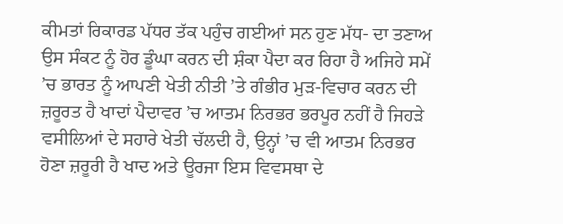ਕੀਮਤਾਂ ਰਿਕਾਰਡ ਪੱਧਰ ਤੱਕ ਪਹੁੰਚ ਗਈਆਂ ਸਨ ਹੁਣ ਮੱਧ- ਦਾ ਤਣਾਅ ਉਸ ਸੰਕਟ ਨੂੰ ਹੋਰ ਡੂੰਘਾ ਕਰਨ ਦੀ ਸ਼ੰਕਾ ਪੈਦਾ ਕਰ ਰਿਹਾ ਹੈ ਅਜਿਹੇ ਸਮੇਂ ’ਚ ਭਾਰਤ ਨੂੰ ਆਪਣੀ ਖੇਤੀ ਨੀਤੀ ’ਤੇ ਗੰਭੀਰ ਮੁੜ-ਵਿਚਾਰ ਕਰਨ ਦੀ ਜ਼ਰੂਰਤ ਹੈ ਖਾਦਾਂ ਪੈਦਾਵਰ ’ਚ ਆਤਮ ਨਿਰਭਰ ਭਰਪੂਰ ਨਹੀਂ ਹੈ ਜਿਹੜੇ ਵਸੀਲਿਆਂ ਦੇ ਸਹਾਰੇ ਖੇਤੀ ਚੱਲਦੀ ਹੈ, ਉਨ੍ਹਾਂ ’ਚ ਵੀ ਆਤਮ ਨਿਰਭਰ ਹੋਣਾ ਜ਼ਰੂਰੀ ਹੈ ਖਾਦ ਅਤੇ ਊਰਜਾ ਇਸ ਵਿਵਸਥਾ ਦੇ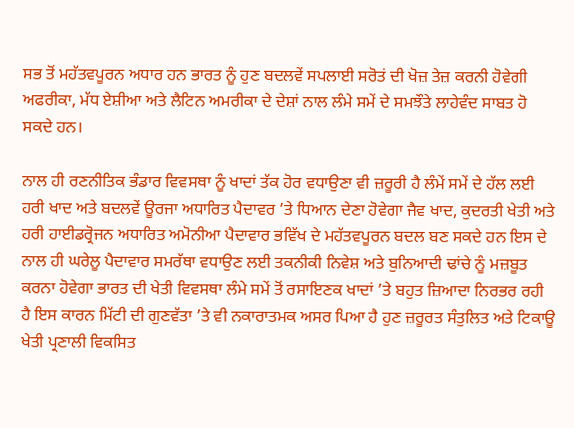ਸਭ ਤੋਂ ਮਹੱਤਵਪੂਰਨ ਅਧਾਰ ਹਨ ਭਾਰਤ ਨੂੰ ਹੁਣ ਬਦਲਵੇਂ ਸਪਲਾਈ ਸਰੋਤਂ ਦੀ ਖੋਜ਼ ਤੇਜ਼ ਕਰਨੀ ਹੋਵੇਗੀ ਅਫਰੀਕਾ, ਮੱਧ ਏਸ਼ੀਆ ਅਤੇ ਲੈਟਿਨ ਅਮਰੀਕਾ ਦੇ ਦੇਸ਼ਾਂ ਨਾਲ ਲੰਮੇ ਸਮੇਂ ਦੇ ਸਮਝੌਤੇ ਲਾਹੇਵੰਦ ਸਾਬਤ ਹੋ ਸਕਦੇ ਹਨ।

ਨਾਲ ਹੀ ਰਣਨੀਤਿਕ ਭੰਡਾਰ ਵਿਵਸਥਾ ਨੂੰ ਖਾਦਾਂ ਤੱਕ ਹੋਰ ਵਧਾਉਣਾ ਵੀ ਜ਼ਰੂਰੀ ਹੈ ਲੰਮੇਂ ਸਮੇਂ ਦੇ ਹੱਲ ਲਈ ਹਰੀ ਖਾਦ ਅਤੇ ਬਦਲਵੇਂ ਊਰਜਾ ਅਧਾਰਿਤ ਪੈਦਾਵਰ ’ਤੇ ਧਿਆਨ ਦੇਣਾ ਹੋਵੇਗਾ ਜੈਵ ਖਾਦ, ਕੁਦਰਤੀ ਖੇਤੀ ਅਤੇ ਹਰੀ ਹਾਈਡਰ੍ਰੋਜਨ ਅਧਾਰਿਤ ਅਮੋਨੀਆ ਪੈਦਾਵਾਰ ਭਵਿੱਖ ਦੇ ਮਹੱਤਵਪੂਰਨ ਬਦਲ ਬਣ ਸਕਦੇ ਹਨ ਇਸ ਦੇ ਨਾਲ ਹੀ ਘਰੇਲੂ ਪੈਦਾਵਾਰ ਸਮਰੱਥਾ ਵਧਾਉਣ ਲਈ ਤਕਨੀਕੀ ਨਿਵੇਸ਼ ਅਤੇ ਬੁਨਿਆਦੀ ਢਾਂਚੇ ਨੂੰ ਮਜ਼ਬੂਤ ਕਰਨਾ ਹੋਵੇਗਾ ਭਾਰਤ ਦੀ ਖੇਤੀ ਵਿਵਸਥਾ ਲੰਮੇ ਸਮੇਂ ਤੋਂ ਰਸਾਇਣਕ ਖਾਦਾਂ ’ਤੇ ਬਹੁਤ ਜ਼ਿਆਦਾ ਨਿਰਭਰ ਰਹੀ ਹੈ ਇਸ ਕਾਰਨ ਮਿੱਟੀ ਦੀ ਗੁਣਵੱਤਾ ’ਤੇ ਵੀ ਨਕਾਰਾਤਮਕ ਅਸਰ ਪਿਆ ਹੈ ਹੁਣ ਜ਼ਰੂਰਤ ਸੰਤੁਲਿਤ ਅਤੇ ਟਿਕਾਊ ਖੇਤੀ ਪ੍ਰਣਾਲੀ ਵਿਕਸਿਤ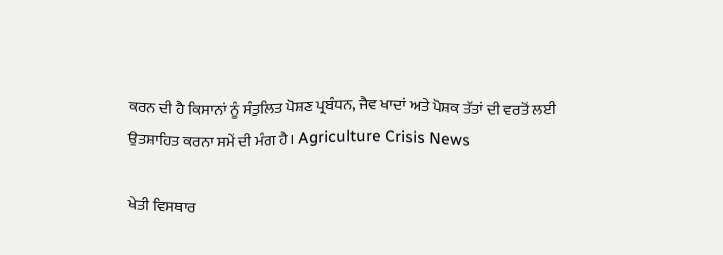ਕਰਨ ਦੀ ਹੈ ਕਿਸਾਨਾਂ ਨੂੰ ਸੰਤੁਲਿਤ ਪੋਸ਼ਣ ਪ੍ਰਬੰਧਨ, ਜੈਵ ਖਾਦਾਂ ਅਤੇ ਪੋਸ਼ਕ ਤੱਤਾਂ ਦੀ ਵਰਤੋਂ ਲਈ ਉਤਸ਼ਾਹਿਤ ਕਰਨਾ ਸਮੇਂ ਦੀ ਮੰਗ ਹੈ। Agriculture Crisis News

ਖੇਤੀ ਵਿਸਥਾਰ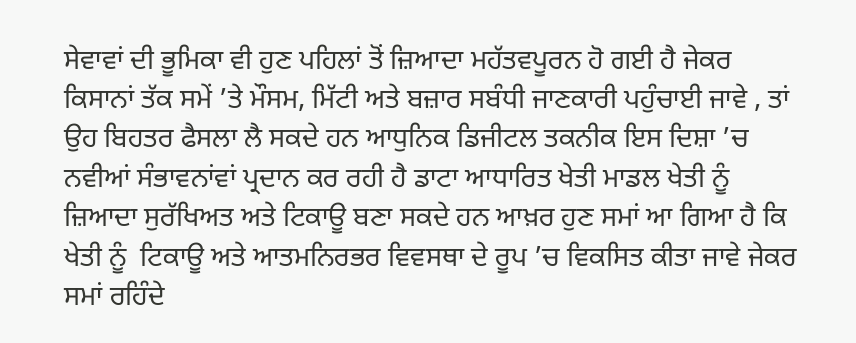ਸੇਵਾਵਾਂ ਦੀ ਭੂਮਿਕਾ ਵੀ ਹੁਣ ਪਹਿਲਾਂ ਤੋਂ ਜ਼ਿਆਦਾ ਮਹੱਤਵਪੂਰਨ ਹੋ ਗਈ ਹੈ ਜੇਕਰ ਕਿਸਾਨਾਂ ਤੱਕ ਸਮੇਂ ’ਤੇ ਮੌਸਮ, ਮਿੱਟੀ ਅਤੇ ਬਜ਼ਾਰ ਸਬੰਧੀ ਜਾਣਕਾਰੀ ਪਹੁੰਚਾਈ ਜਾਵੇ , ਤਾਂ ਉਹ ਬਿਹਤਰ ਫੈਸਲਾ ਲੈ ਸਕਦੇ ਹਨ ਆਧੁਨਿਕ ਡਿਜੀਟਲ ਤਕਨੀਕ ਇਸ ਦਿਸ਼ਾ ’ਚ ਨਵੀਆਂ ਸੰਭਾਵਨਾਂਵਾਂ ਪ੍ਰਦਾਨ ਕਰ ਰਹੀ ਹੈ ਡਾਟਾ ਆਧਾਰਿਤ ਖੇਤੀ ਮਾਡਲ ਖੇਤੀ ਨੂੰ ਜ਼ਿਆਦਾ ਸੁਰੱਖਿਅਤ ਅਤੇ ਟਿਕਾਊ ਬਣਾ ਸਕਦੇ ਹਨ ਆਖ਼ਰ ਹੁਣ ਸਮਾਂ ਆ ਗਿਆ ਹੈ ਕਿ ਖੇਤੀ ਨੂੰ  ਟਿਕਾਊ ਅਤੇ ਆਤਮਨਿਰਭਰ ਵਿਵਸਥਾ ਦੇ ਰੂਪ ’ਚ ਵਿਕਸਿਤ ਕੀਤਾ ਜਾਵੇ ਜੇਕਰ ਸਮਾਂ ਰਹਿੰਦੇ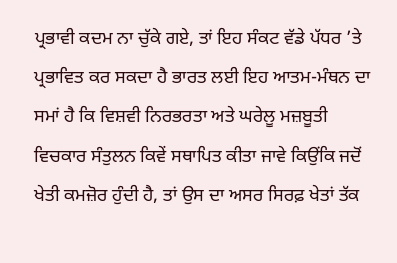ਪ੍ਰਭਾਵੀ ਕਦਮ ਨਾ ਚੁੱਕੇ ਗਏ, ਤਾਂ ਇਹ ਸੰਕਟ ਵੱਡੇ ਪੱਧਰ ’ਤੇ ਪ੍ਰਭਾਵਿਤ ਕਰ ਸਕਦਾ ਹੈ ਭਾਰਤ ਲਈ ਇਹ ਆਤਮ-ਮੰਥਨ ਦਾ ਸਮਾਂ ਹੈ ਕਿ ਵਿਸ਼ਵੀ ਨਿਰਭਰਤਾ ਅਤੇ ਘਰੇਲੂ ਮਜ਼ਬੂਤੀ ਵਿਚਕਾਰ ਸੰਤੁਲਨ ਕਿਵੇਂ ਸਥਾਪਿਤ ਕੀਤਾ ਜਾਵੇ ਕਿਉਂਕਿ ਜਦੋਂ ਖੇਤੀ ਕਮਜ਼ੋਰ ਹੁੰਦੀ ਹੈ, ਤਾਂ ਉਸ ਦਾ ਅਸਰ ਸਿਰਫ਼ ਖੇਤਾਂ ਤੱਕ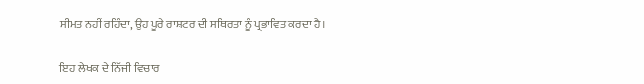ਸੀਮਤ ਨਹੀਂ ਰਹਿੰਦਾ, ਉਹ ਪੂਰੇ ਰਾਸ਼ਟਰ ਦੀ ਸਥਿਰਤਾ ਨੂੰ ਪ੍ਰਭਾਵਿਤ ਕਰਦਾ ਹੈ।

ਇਹ ਲੇਖਕ ਦੇ ਨਿੱਜੀ ਵਿਚਾਰ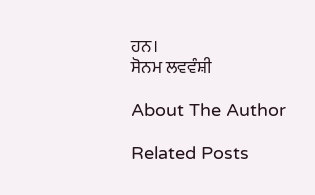ਹਨ।
ਸੋਨਮ ਲਵਵੰਸ਼ੀ

About The Author

Related Posts